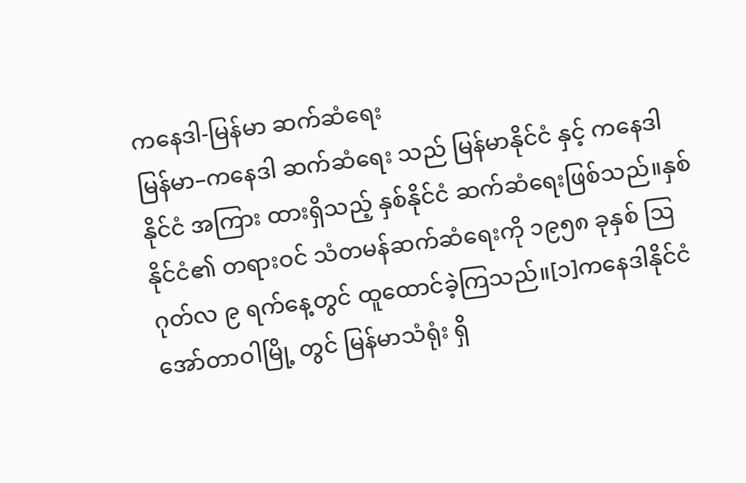ကနေဒါ-မြန်မာ ဆက်ဆံရေး
မြန်မာ–ကနေဒါ ဆက်ဆံရေး သည် မြန်မာနိုင်ငံ နှင့် ကနေဒါနိုင်ငံ အကြား ထားရှိသည့် နှစ်နိုင်ငံ ဆက်ဆံရေးဖြစ်သည်။နှစ်နိုင်ငံ၏ တရားဝင် သံတမန်ဆက်ဆံရေးကို ၁၉၅၈ ခုနှစ် ဩဂုတ်လ ၉ ရက်နေ့တွင် ထူထောင်ခဲ့ကြသည်။[၁]ကနေဒါနိုင်ငံ အော်တာဝါမြို့ တွင် မြန်မာသံရုံး ရှိ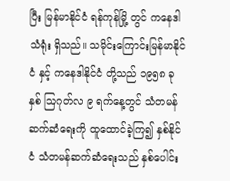ပြီး မြန်မာနိုင်ငံ ရန်ကုန်မြို့ တွင် ကနေဒါသံရုံး ရှိသည်။ သမိုင်းကြောင်းမြန်မာနိုင်ငံ နှင့် ကနေဒါနိုင်ငံ တို့သည် ၁၉၅၈ ခုနှစ် ဩဂုတ်လ ၉ ရက်နေ့တွင် သံတမန်ဆက်ဆံရေးကို ထူထောင်ခဲ့ကြ၍ နှစ်နိုင်ငံ သံတမန်ဆက်ဆံရေးသည် နှစ်ပေါင်း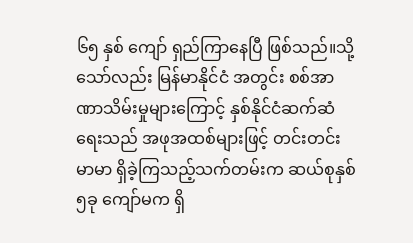၆၅ နှစ် ကျော် ရှည်ကြာနေပြီ ဖြစ်သည်။သို့သော်လည်း မြန်မာနိုင်ငံ အတွင်း စစ်အာဏာသိမ်းမှုများကြောင့် နှစ်နိုင်ငံဆက်ဆံရေးသည် အဖုအထစ်များဖြင့် တင်းတင်းမာမာ ရှိခဲ့ကြသည့်သက်တမ်းက ဆယ်စုနှစ် ၅ခု ကျော်မက ရှိ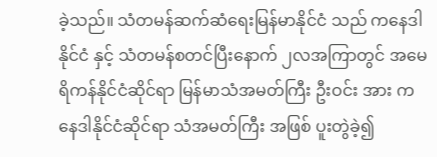ခဲ့သည်။ သံတမန်ဆက်ဆံရေးမြန်မာနိုင်ငံ သည် ကနေဒါနိုင်ငံ နှင့် သံတမန်စတင်ပြီးနောက် ၂လအကြာတွင် အမေရိကန်နိုင်ငံဆိုင်ရာ မြန်မာသံအမတ်ကြီး ဦးဝင်း အား ကနေဒါနိုင်ငံဆိုင်ရာ သံအမတ်ကြီး အဖြစ် ပူးတွဲခဲ့၍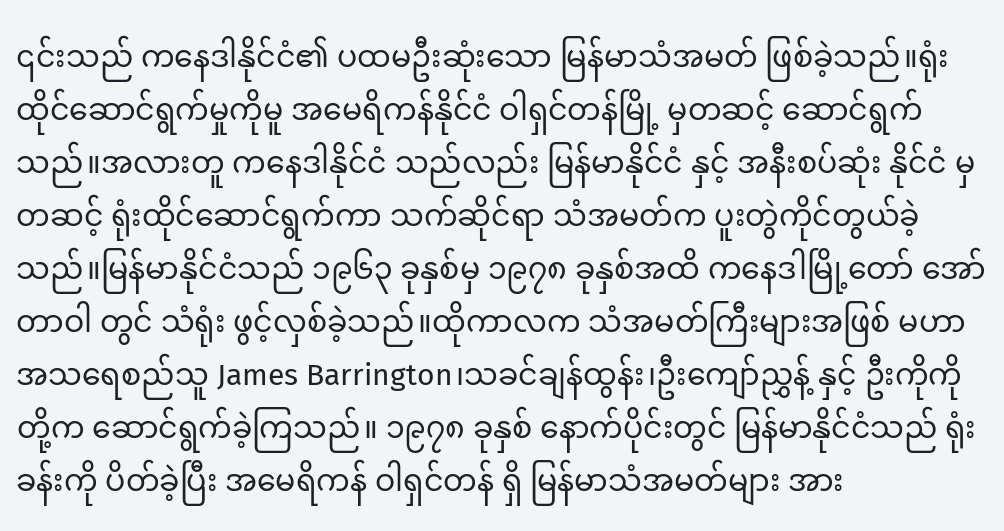၎င်းသည် ကနေဒါနိုင်ငံ၏ ပထမဦးဆုံးသော မြန်မာသံအမတ် ဖြစ်ခဲ့သည်။ရုံးထိုင်ဆောင်ရွက်မှုကိုမူ အမေရိကန်နိုင်ငံ ဝါရှင်တန်မြို့ မှတဆင့် ဆောင်ရွက်သည်။အလားတူ ကနေဒါနိုင်ငံ သည်လည်း မြန်မာနိုင်ငံ နှင့် အနီးစပ်ဆုံး နိုင်ငံ မှတဆင့် ရုံးထိုင်ဆောင်ရွက်ကာ သက်ဆိုင်ရာ သံအမတ်က ပူးတွဲကိုင်တွယ်ခဲ့သည်။မြန်မာနိုင်ငံသည် ၁၉၆၃ ခုနှစ်မှ ၁၉၇၈ ခုနှစ်အထိ ကနေဒါမြို့တော် အော်တာဝါ တွင် သံရုံး ဖွင့်လှစ်ခဲ့သည်။ထိုကာလက သံအမတ်ကြီးများအဖြစ် မဟာအသရေစည်သူ James Barrington၊သခင်ချန်ထွန်း၊ဦးကျော်ညွှန့် နှင့် ဦးကိုကို တို့က ဆောင်ရွက်ခဲ့ကြသည်။ ၁၉၇၈ ခုနှစ် နောက်ပိုင်းတွင် မြန်မာနိုင်ငံသည် ရုံးခန်းကို ပိတ်ခဲ့ပြီး အမေရိကန် ဝါရှင်တန် ရှိ မြန်မာသံအမတ်များ အား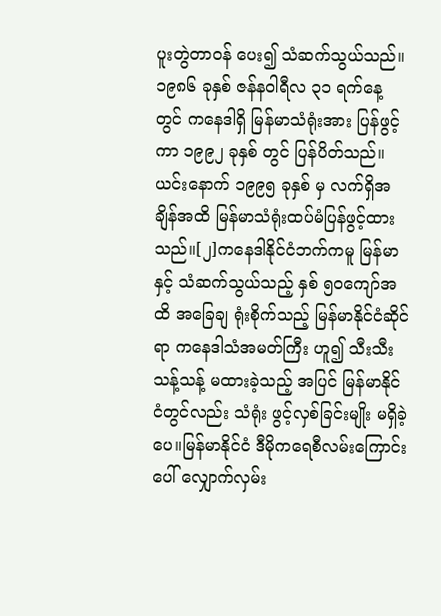ပူးတွဲတာဝန် ပေး၍ သံဆက်သွယ်သည်။ ၁၉၈၆ ခုနှစ် ဇန်နဝါရီလ ၃၁ ရက်နေ့ တွင် ကနေဒါရှိ မြန်မာသံရုံးအား ပြန်ဖွင့်ကာ ၁၉၉၂ ခုနှစ် တွင် ပြန်ပိတ်သည်။ယင်းနောက် ၁၉၉၅ ခုနှစ် မှ လက်ရှိအချိန်အထိ မြန်မာသံရုံးထပ်မံပြန်ဖွင့်ထားသည်။[၂]ကနေဒါနိုင်ငံဘက်ကမူ မြန်မာနှင့် သံဆက်သွယ်သည့် နှစ် ၅၀ကျော်အထိ အခြေချ ရုံးစိုက်သည့် မြန်မာနိုင်ငံဆိုင်ရာ ကနေဒါသံအမတ်ကြီး ဟူ၍ သီးသီးသန့်သန့် မထားခဲ့သည့် အပြင် မြန်မာနိုင်ငံတွင်လည်း သံရုံး ဖွင့်လှစ်ခြင်းမျိုး မရှိခဲ့ပေ။မြန်မာနိုင်ငံ ဒီမိုကရေစီလမ်းကြောင်းပေါ် လျှောက်လှမ်း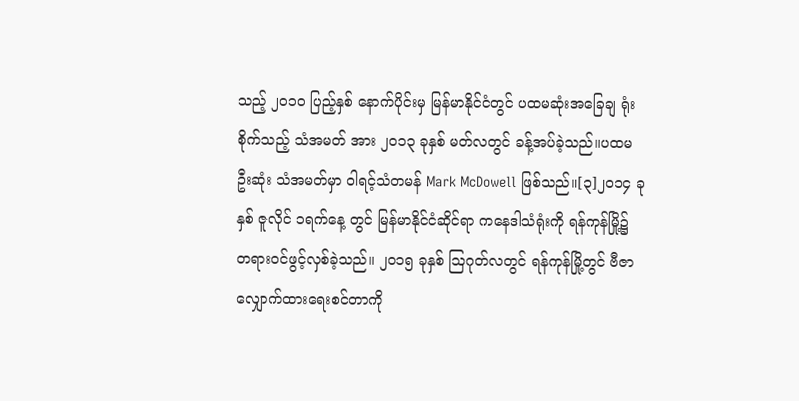သည့် ၂၀၁၀ ပြည့်နှစ် နောက်ပိုင်းမှ မြန်မာနိုင်ငံတွင် ပထမဆုံးအခြေချ ရုံးစိုက်သည့် သံအမတ် အား ၂၀၁၃ ခုနှစ် မတ်လတွင် ခန့်အပ်ခဲ့သည်။ပထမဦးဆုံး သံအမတ်မှာ ဝါရင့်သံတမန် Mark McDowell ဖြစ်သည်။[၃]၂၀၁၄ ခုနှစ် ဇူလိုင် ၁ရက်နေ့ တွင် မြန်မာနိုင်ငံဆိုင်ရာ ကနေဒါသံရုံးကို ရန်ကုန်မြို့၌ တရားဝင်ဖွင့်လှစ်ခဲ့သည်။ ၂၀၁၅ ခုနှစ် ဩဂုတ်လတွင် ရန်ကုန်မြို့တွင် ဗီဇာလျှောက်ထားရေးစင်တာကို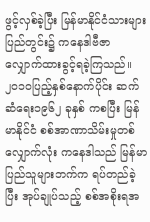ဖွင့်လှစ်ခဲ့ပြီး မြန်မာနိုင်ငံသားများ ပြည်တွင်း၌ ကနေဒါဗီဇာ လျှောက်ထားခွင့်ရခဲ့ကြသည်။ ၂၀၁၀ပြည့်နှစ်နောက်ပိုင်း ဆက်ဆံရေး၁၉၆၂ ခုနှစ် ကစပြီး မြန်မာနိုင်ငံ စစ်အာဏာသိမ်းမှုတစ်လျှောက်လုံး ကနေဒါသည် မြန်မာပြည်သူများဘက်က ရပ်တည်ခဲ့ပြီး အုပ်ချုပ်သည့် စစ်အစိုးရအ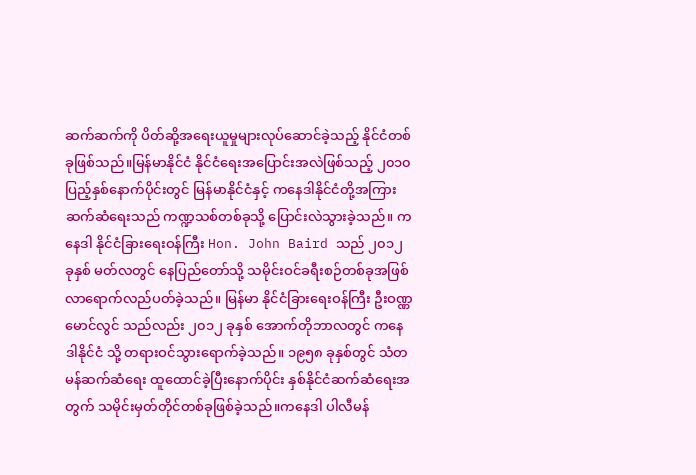ဆက်ဆက်ကို ပိတ်ဆို့အရေးယူမှုများလုပ်ဆောင်ခဲ့သည့် နိုင်ငံတစ်ခုဖြစ်သည်။မြန်မာနိုင်ငံ နိုင်ငံရေးအပြောင်းအလဲဖြစ်သည့် ၂၀၁၀ပြည့်နှစ်နောက်ပိုင်းတွင် မြန်မာနိုင်ငံနှင့် ကနေဒါနိုင်ငံတို့အကြား ဆက်ဆံရေးသည် ကဏ္ဍသစ်တစ်ခုသို့ ပြောင်းလဲသွားခဲ့သည်။ ကနေဒါ နိုင်ငံခြားရေးဝန်ကြီး Hon. John Baird သည် ၂၀၁၂ ခုနှစ် မတ်လတွင် နေပြည်တော်သို့ သမိုင်းဝင်ခရီးစဉ်တစ်ခုအဖြစ် လာရောက်လည်ပတ်ခဲ့သည်။ မြန်မာ နိုင်ငံခြားရေးဝန်ကြီး ဦးဝဏ္ဏမောင်လွင် သည်လည်း ၂၀၁၂ ခုနှစ် အောက်တိုဘာလတွင် ကနေဒါနိုင်ငံ သို့ တရားဝင်သွားရောက်ခဲ့သည်။ ၁၉၅၈ ခုနှစ်တွင် သံတမန်ဆက်ဆံရေး ထူထောင်ခဲ့ပြီးနောက်ပိုင်း နှစ်နိုင်ငံဆက်ဆံရေးအတွက် သမိုင်းမှတ်တိုင်တစ်ခုဖြစ်ခဲ့သည်။ကနေဒါ ပါလီမန်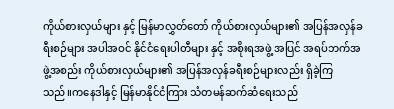ကိုယ်စားလှယ်များ နှင့် မြန်မာလွှတ်တော် ကိုယ်စားလှယ်များ၏ အပြန်အလှန်ခရီးစဉ်များ အပါအဝင် နိုင်ငံရေးပါတီများ နှင့် အစိုးရအဖွဲ့ အပြင် အရပ်ဘက်အဖွဲ့အစည်း ကိုယ်စားလှယ်များ၏ အပြန်အလှန်ခရီးစဉ်များလည်း ရှိခဲ့ကြသည်။ကနေဒါနှင့် မြန်မာနိုင်ငံကြား သံတမန်ဆက်ဆံရေးသည်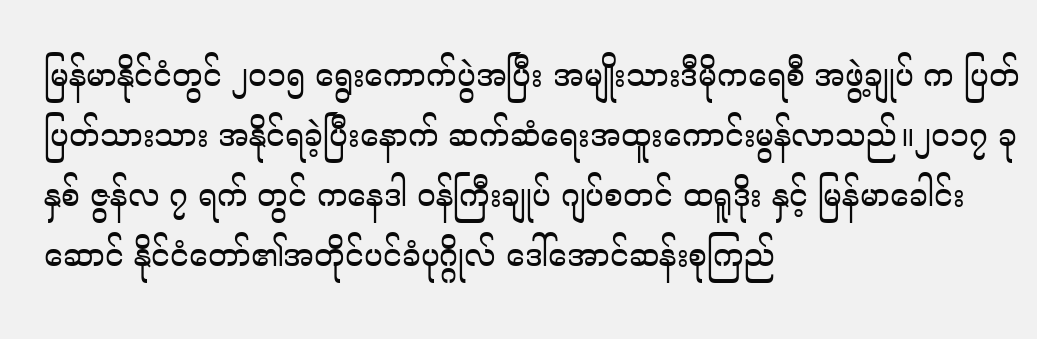မြန်မာနိုင်ငံတွင် ၂၀၁၅ ရွေးကောက်ပွဲအပြီး အမျိုးသားဒီမိုကရေစီ အဖွဲ့ချုပ် က ပြတ်ပြတ်သားသား အနိုင်ရခဲ့ပြီးနောက် ဆက်ဆံရေးအထူးကောင်းမွန်လာသည်။၂၀၁၇ ခုနှစ် ဇွန်လ ၇ ရက် တွင် ကနေဒါ ဝန်ကြီးချုပ် ဂျပ်စတင် ထရူဒိုး နှင့် မြန်မာခေါင်းဆောင် နိုင်ငံတော်၏အတိုင်ပင်ခံပုဂ္ဂိုလ် ဒေါ်အောင်ဆန်းစုကြည်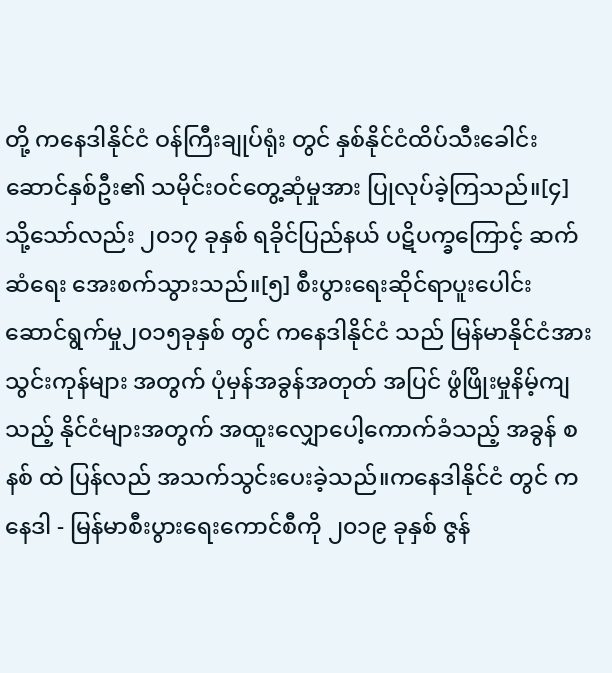တို့ ကနေဒါနိုင်ငံ ဝန်ကြီးချုပ်ရုံး တွင် နှစ်နိုင်ငံထိပ်သီးခေါင်းဆောင်နှစ်ဦး၏ သမိုင်းဝင်တွေ့ဆုံမှုအား ပြုလုပ်ခဲ့ကြသည်။[၄] သို့သော်လည်း ၂၀၁၇ ခုနှစ် ရခိုင်ပြည်နယ် ပဋိပက္ခကြောင့် ဆက်ဆံရေး အေးစက်သွားသည်။[၅] စီးပွားရေးဆိုင်ရာပူးပေါင်းဆောင်ရွက်မှု၂၀၁၅ခုနှစ် တွင် ကနေဒါနိုင်ငံ သည် မြန်မာနိုင်ငံအား သွင်းကုန်များ အတွက် ပုံမှန်အခွန်အတုတ် အပြင် ဖွံဖြိုးမှုနိမ့်ကျသည့် နိုင်ငံများအတွက် အထူးလျှောပေါ့ကောက်ခံသည့် အခွန် စနစ် ထဲ ပြန်လည် အသက်သွင်းပေးခဲ့သည်။ကနေဒါနိုင်ငံ တွင် ကနေဒါ - မြန်မာစီးပွားရေးကောင်စီကို ၂၀၁၉ ခုနှစ် ဇွန်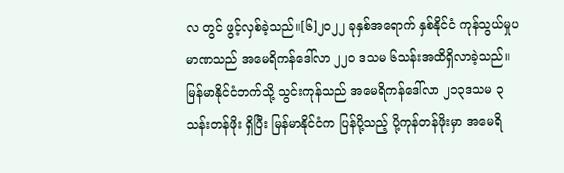လ တွင် ဖွင့်လှစ်ခဲ့သည်။[၆]၂၀၂၂ ခုနှစ်အရောက် နှစ်နိုင်ငံ ကုန်သွယ်မှုပမာဏသည် အမေရိကန်ဒေါ်လာ ၂၂၀ ဒသမ ၆သန်းအထိရှိလာခဲ့သည်။မြန်မာနိုင်ငံဘက်သို့ သွင်းကုန်သည် အမေရိကန်ဒေါ်လာ ၂၁၃ဒသမ ၃ သန်းတန်ဖိုး ရှိပြီး မြန်မာနိုင်ငံက ပြန်ပို့သည့် ပို့ကုန်တန်ဖိုးမှာ အမေရိ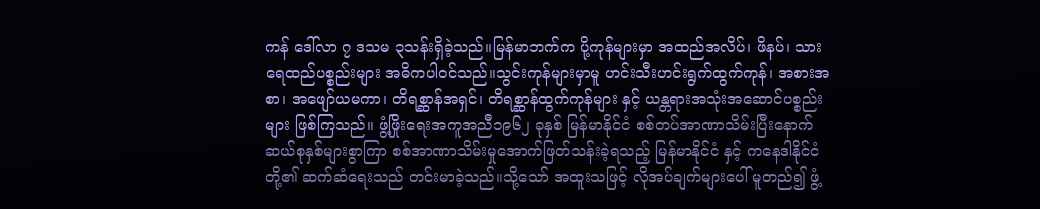ကန် ဒေါ်လာ ၇ ဒသမ ၃သန်းရှိခဲ့သည်။မြန်မာဘက်က ပို့ကုန်များမှာ အထည်အလိပ်၊ ဖိနပ်၊ သားရေထည်ပစ္စည်းများ အဓိကပါဝင်သည်။သွင်းကုန်များမှာမူ ဟင်းသီးဟင်းရွက်ထွက်ကုန်၊ အစားအစာ၊ အဖျော်ယမကာ၊ တိရစ္ဆာန်အရှင်၊ တိရစ္ဆာန်ထွက်ကုန်များ နှင့် ယန္တရားအသုံးအဆောင်ပစ္စည်းများ ဖြစ်ကြသည်။ ဖွံ့ဖြိုးရေးအကူအညီ၁၉၆၂ ခုနှစ် မြန်မာနိုင်ငံ စစ်တပ်အာဏာသိမ်းပြီးနောက် ဆယ်စုနှစ်များစွာကြာ စစ်အာဏာသိမ်းမှုအောက်ဖြတ်သန်းခဲ့ရသည့် မြန်မာနိုင်ငံ နှင့် ကနေဒါနိုင်ငံ တို့၏ ဆက်ဆံရေးသည် တင်းမာခဲ့သည်။သို့သော် အထူးသဖြင့် လိုအပ်ချက်များပေါ် မူတည်၍ ဖွံ့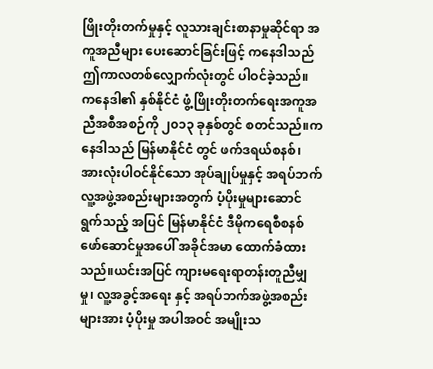ဖြိုးတိုးတက်မှုနှင့် လူသားချင်းစာနာမှုဆိုင်ရာ အကူအညီများ ပေးဆောင်ခြင်းဖြင့် ကနေဒါသည် ဤကာလတစ်လျှောက်လုံးတွင် ပါဝင်ခဲ့သည်။ ကနေဒါ၏ နှစ်နိုင်ငံ ဖွံ့ဖြိုးတိုးတက်ရေးအကူအညီအစီအစဉ်ကို ၂၀၁၃ ခုနှစ်တွင် စတင်သည်။ကနေဒါသည် မြန်မာနိုင်ငံ တွင် ဖက်ဒရယ်စနစ်၊ အားလုံးပါဝင်နိုင်သော အုပ်ချုပ်မှုနှင့် အရပ်ဘက်လူ့အဖွဲ့အစည်းများအတွက် ပံ့ပိုးမှုများဆောင်ရွက်သည့် အပြင် မြန်မာနိုင်ငံ ဒီမိုကရေစီစနစ် ဖော်ဆောင်မှုအပေါ် အခိုင်အမာ ထောက်ခံထားသည်။ယင်းအပြင် ကျားမရေးရာတန်းတူညီမျှမှု၊ လူ့အခွင့်အရေး နှင့် အရပ်ဘက်အဖွဲ့အစည်းများအား ပံ့ပိုးမှု အပါအဝင် အမျိုးသ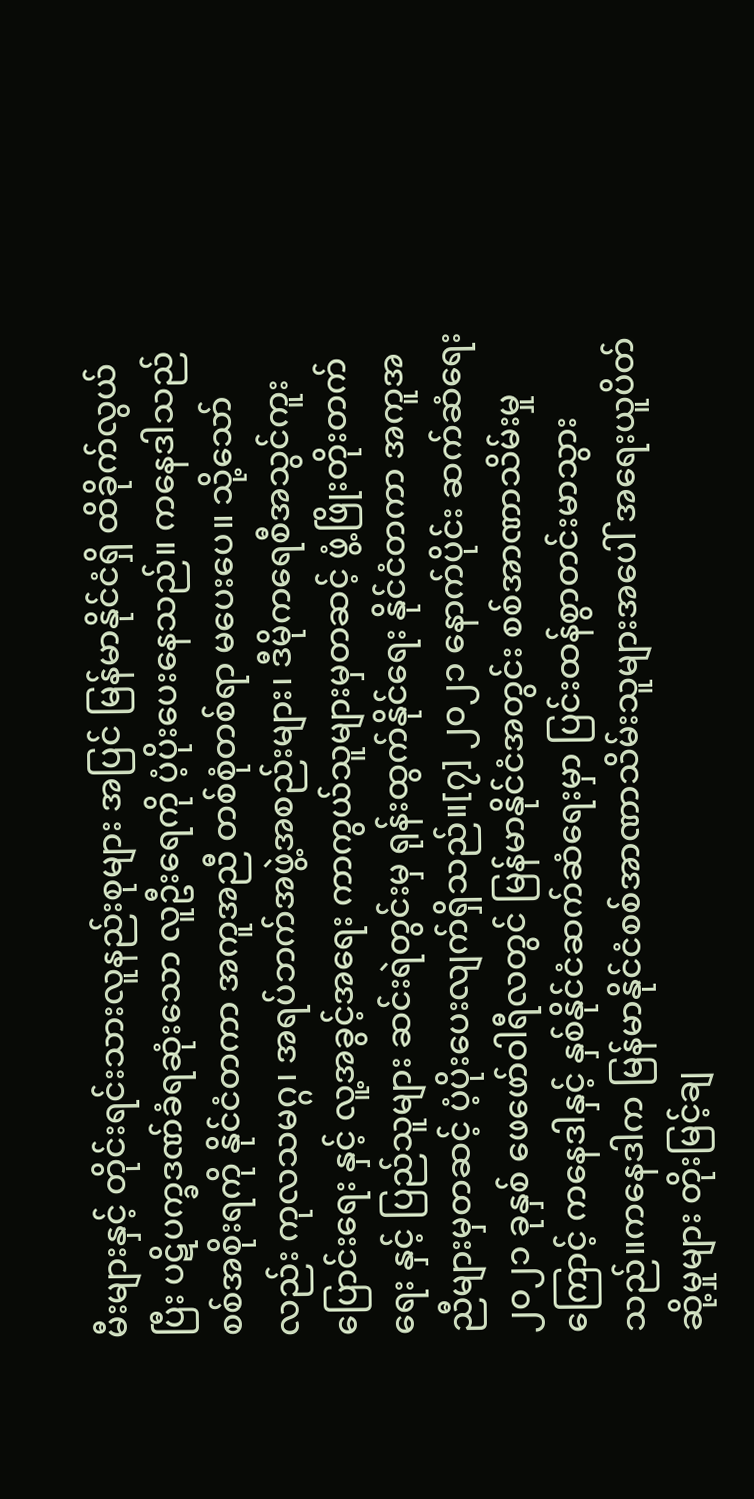မီးများနှင့် တိုင်းရင်းသားလူနည်းစုများ အပြင် မြန်မာနိုင်ငံရှိ ထိခိုက်လွယ်ပြီး ပဋိပက္ခဒဏ်ခံရဆုံးသော လူဦးရေကို ပံ့ပိုးပေးနေသည်။ ကနေဒါသည် စစ်အစိုးရကို နိုင်ငံတကာ အကူအညီ တစ်စုံတစ်ရာ မပေးပေ။ သို့သော်လည်း ကုလသမဂ္ဂ၊ အရပ်ဘက်အဖွဲ့အစည်းများ၊ ဒီမိုကရေစီအသွင်ကူးပြောင်းရေး နှင့် လူ့အခွင့်အရေး ကာကွယ်သူများမှတဆင့် ဖွံ့ဖြိုးတိုးတက်ရေး နှင့် ပြည်သူများ ဆင်းရဲတွင်းမှ ရုန်းထွက်နိုင်ရေး နိုင်ငံတကာ အကူအညီများမှတဆင့် ပံ့ပိုးပေးလျက်ရှိသည်။[၇] ၂၀၂၁ နောက်ပိုင်း ဆက်ဆံရေး၂၀၂၁ ခုနှစ် ဖေဖော်ဝါရီလတွင် မြန်မာနိုင်ငံအတွင်း စစ်အာဏာသိမ်းမှုကြောင့် ကနေဒါနှင့် နှစ်နိုင်ငံဆက်ဆံရေးမှာ ပြင်းထန်စွာတင်းမာသွားသည်။ကနေဒါက မြန်မာနိုင်ငံစစ်အာဏာသိမ်းသူများအပေါ် အရေးယူပိတ်ဆို့မှုများ တိုးမြင့်ချ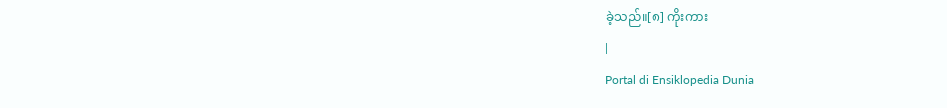ခဲ့သည်။[၈] ကိုးကား
|
Portal di Ensiklopedia Dunia